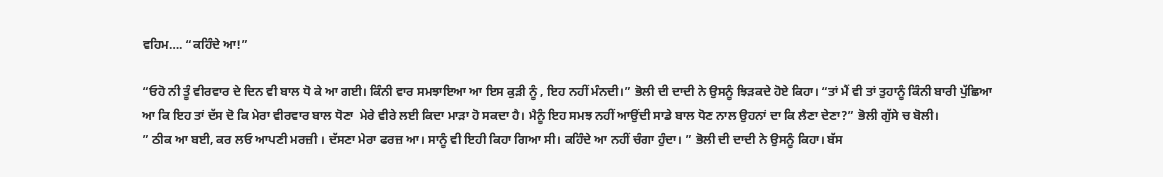ਵਹਿਮ…. “ਕਹਿੰਦੇ ਆ!”

“ਓਹੋ ਨੀ ਤੂੰ ਵੀਰਵਾਰ ਦੇ ਦਿਨ ਵੀ ਬਾਲ ਧੋ ਕੇ ਆ ਗਈ। ਕਿੰਨੀ ਵਾਰ ਸਮਝਾਇਆ ਆ ਇਸ ਕੁੜੀ ਨੂੰ , ਇਹ ਨਹੀਂ ਮੰਨਦੀ।” ਭੋਲੀ ਦੀ ਦਾਦੀ ਨੇ ਉਸਨੂੰ ਝਿੜਕਦੇ ਹੋਏ ਕਿਹਾ। “ਤਾਂ ਮੈਂ ਵੀ ਤਾਂ ਤੁਹਾਨੂੰ ਕਿੰਨੀ ਬਾਰੀ ਪੁੱਛਿਆ ਆ ਕਿ ਇਹ ਤਾਂ ਦੱਸ ਦੋ ਕਿ ਮੇਰਾ ਵੀਰਵਾਰ ਬਾਲ ਧੋਣਾ  ਮੇਰੇ ਵੀਰੇ ਲਈ ਕਿਦਾ ਮਾੜਾ ਹੋ ਸਕਦਾ ਹੈ। ਮੈਨੂੰ ਇਹ ਸਮਝ ਨਹੀਂ ਆਉਂਦੀ ਸਾਡੇ ਬਾਲ ਧੋਣ ਨਾਲ ਉਹਨਾਂ ਦਾ ਕਿ ਲੈਣਾ ਦੇਣਾ?” ਭੋਲੀ ਗੁੱਸੇ ਚ ਬੋਲੀ।
” ਠੀਕ ਆ ਬਈ, ਕਰ ਲਓ ਆਪਣੀ ਮਰਜ਼ੀ । ਦੱਸਣਾ ਮੇਰਾ ਫਰਜ਼ ਆ। ਸਾਨੂੰ ਵੀ ਇਹੀ ਕਿਹਾ ਗਿਆ ਸੀ। ਕਹਿੰਦੇ ਆ ਨਹੀਂ ਚੰਗਾ ਹੁੰਦਾ। ” ਭੋਲੀ ਦੀ ਦਾਦੀ ਨੇ ਉਸਨੂੰ ਕਿਹਾ। ਬੱਸ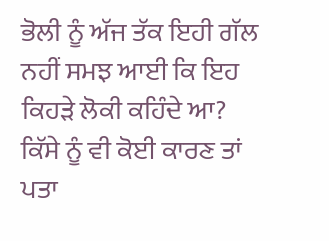ਭੋਲੀ ਨੂੰ ਅੱਜ ਤੱਕ ਇਹੀ ਗੱਲ ਨਹੀਂ ਸਮਝ ਆਈ ਕਿ ਇਹ ਕਿਹੜੇ ਲੋਕੀ ਕਹਿੰਦੇ ਆ? ਕਿੱਸੇ ਨੂੰ ਵੀ ਕੋਈ ਕਾਰਣ ਤਾਂ ਪਤਾ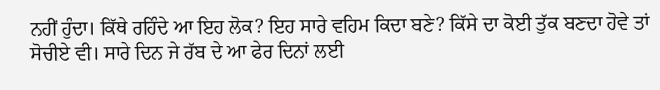ਨਹੀਂ ਹੁੰਦਾ। ਕਿੱਥੇ ਰਹਿੰਦੇ ਆ ਇਹ ਲੋਕ? ਇਹ ਸਾਰੇ ਵਹਿਮ ਕਿਦਾ ਬਣੇ? ਕਿੱਸੇ ਦਾ ਕੋਈ ਤੁੱਕ ਬਣਦਾ ਹੋਵੇ ਤਾਂ ਸੋਚੀਏ ਵੀ। ਸਾਰੇ ਦਿਨ ਜੇ ਰੱਬ ਦੇ ਆ ਫੇਰ ਦਿਨਾਂ ਲਈ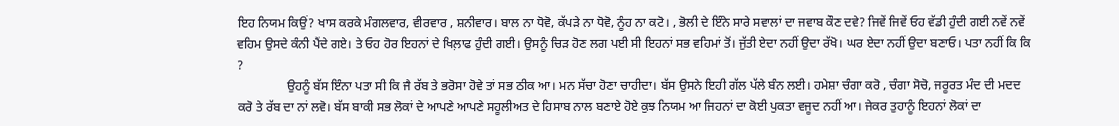ਇਹ ਨਿਯਮ ਕਿਉਂ? ਖਾਸ ਕਰਕੇ ਮੰਗਲਵਾਰ, ਵੀਰਵਾਰ , ਸ਼ਨੀਵਾਰ। ਬਾਲ ਨਾ ਧੋਵੋ, ਕੱਪੜੇ ਨਾ ਧੋਵੋ, ਨੂੰਹ ਨਾ ਕਟੋ। , ਭੋਲੀ ਦੇ ਇੰਨੇ ਸਾਰੇ ਸਵਾਲਾਂ ਦਾ ਜਵਾਬ ਕੌਣ ਦਵੇ? ਜਿਵੇਂ ਜਿਵੇਂ ਓਹ ਵੱਡੀ ਹੁੰਦੀ ਗਈ ਨਵੇਂ ਨਵੇਂ ਵਹਿਮ ਉਸਦੇ ਕੰਨੀ ਪੈਂਦੇ ਗਏ। ਤੇ ਓਹ ਹੋਰ ਇਹਨਾਂ ਦੇ ਖਿਲ਼ਾਫ ਹੁੰਦੀ ਗਈ। ਉਸਨੂੰ ਚਿੜ ਹੋਣ ਲਗ ਪਈ ਸੀ ਇਹਨਾਂ ਸਭ ਵਹਿਮਾਂ ਤੋਂ। ਜੁੱਤੀ ਏਦਾ ਨਹੀਂ ਉਦਾ ਰੱਖੋ। ਘਰ ਏਦਾ ਨਹੀਂ ਉਦਾ ਬਣਾਓ। ਪਤਾ ਨਹੀਂ ਕਿ ਕਿ ?
                ਉਹਨੂੰ ਬੱਸ ਇੰਨਾ ਪਤਾ ਸੀ ਕਿ ਜੈ ਰੱਬ ਤੇ ਭਰੋਸਾ ਹੋਵੇ ਤਾਂ ਸਭ ਠੀਕ ਆ। ਮਨ ਸੱਚਾ ਹੋਣਾ ਚਾਹੀਦਾ। ਬੱਸ ਉਸਨੇ ਇਹੀ ਗੱਲ ਪੱਲੇ ਬੰਨ ਲਈ। ਹਮੇਸ਼ਾ ਚੰਗਾ ਕਰੋ , ਚੰਗਾ ਸੋਚੋ, ਜਰੂਰਤ ਮੰਦ ਦੀ ਮਦਦ ਕਰੋ ਤੇ ਰੱਬ ਦਾ ਨਾਂ ਲਵੋ। ਬੱਸ ਬਾਕੀ ਸਭ ਲੋਕਾਂ ਦੇ ਆਪਣੇ ਆਪਣੇ ਸਹੂਲੀਅਤ ਦੇ ਹਿਸਾਬ ਨਾਲ ਬਣਾਏ ਹੋਏ ਕੁਝ ਨਿਯਮ ਆ ਜਿਹਨਾਂ ਦਾ ਕੋਈ ਪੁਕਤਾ ਵਜੂਦ ਨਹੀਂ ਆ। ਜੇਕਰ ਤੁਹਾਨੂੰ ਇਹਨਾਂ ਲੋਕਾਂ ਦਾ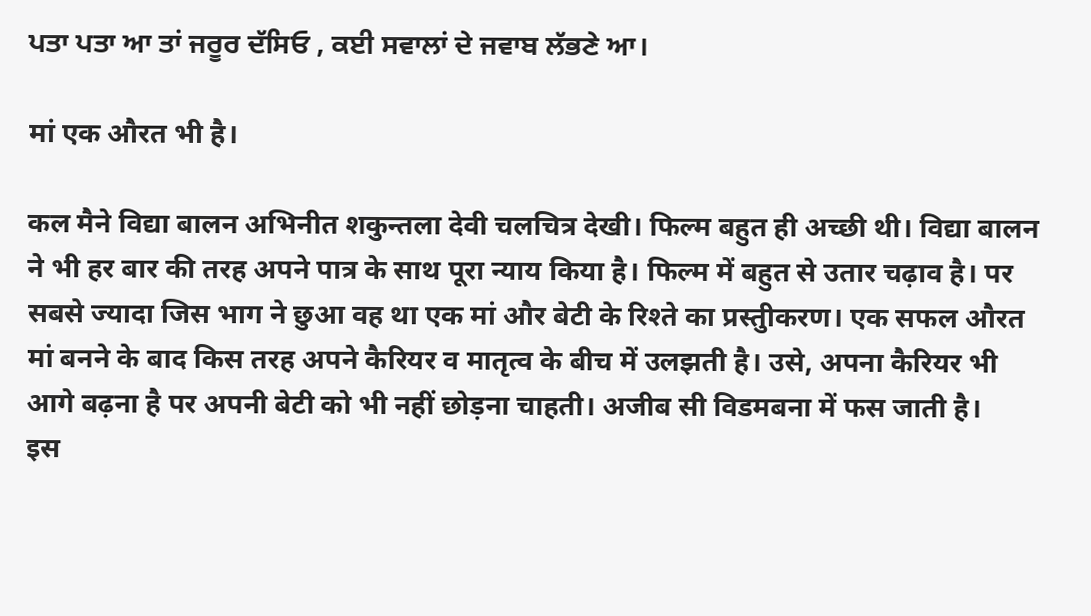ਪਤਾ ਪਤਾ ਆ ਤਾਂ ਜਰੂਰ ਦੱਸਿਓ , ਕਈ ਸਵਾਲਾਂ ਦੇ ਜਵਾਬ ਲੱਭਣੇ ਆ।

मां एक औरत भी है।

कल मैने विद्या बालन अभिनीत शकुन्तला देवी चलचित्र देखी। फिल्म बहुत ही अच्छी थी। विद्या बालन ने भी हर बार की तरह अपने पात्र के साथ पूरा न्याय किया है। फिल्म में बहुत से उतार चढ़ाव है। पर सबसे ज्यादा जिस भाग ने छुआ वह था एक मां और बेटी के रिश्ते का प्रस्तुीकरण। एक सफल औरत मां बनने के बाद किस तरह अपने कैरियर व मातृत्व के बीच में उलझती है। उसे, अपना कैरियर भी आगे बढ़ना है पर अपनी बेटी को भी नहीं छोड़ना चाहती। अजीब सी विडमबना में फस जाती है।
इस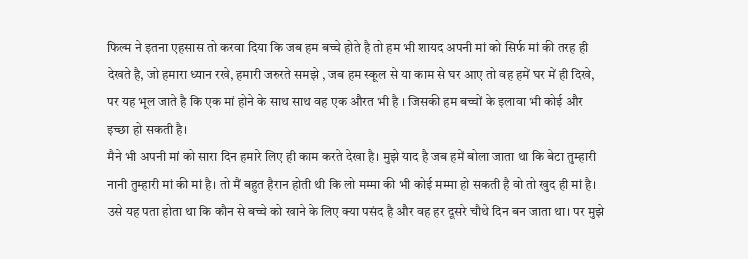फिल्म ने इतना एहसास तो करवा दिया कि जब हम बच्चे होते है तो हम भी शायद अपनी मां को सिर्फ मां की तरह ही देखते है, जो हमारा ध्यान रखे, हमारी जरुरते समझे , जब हम स्कूल से या काम से घर आए तो वह हमें घर में ही दिखे, पर यह भूल जाते है कि एक मां होने के साथ साथ वह एक औरत भी है । जिसकी हम बच्चों के इलावा भी कोई और इच्छा हो सकती है।
मैने भी अपनी मां को सारा दिन हमारे लिए ही काम करते देखा है। मुझे याद है जब हमें बोला जाता था कि बेटा तुम्हारी नानी तुम्हारी मां की मां है। तो मैं बहुत हैरान होती थी कि लो मम्मा की भी कोई मम्मा हो सकती है वो तो खुद ही मां है। उसे यह पता होता था कि कौन से बच्चे को खाने के लिए क्या पसंद है और वह हर दूसरे चौथे दिन बन जाता था। पर मुझे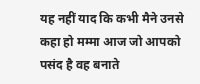यह नहीं याद कि कभी मैने उनसे कहा हो मम्मा आज जो आपको पसंद है वह बनाते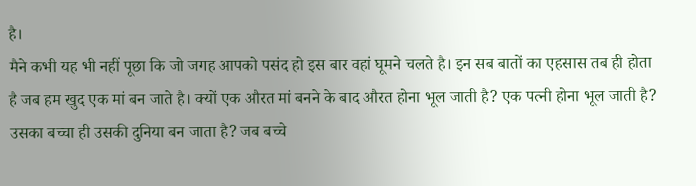है।
मैने कभी यह भी नहीं पूछा कि जो जगह आपको पसंद हो इस बार वहां घूमने चलते है। इन सब बातों का एहसास तब ही होता है जब हम खुद एक मां बन जाते है। क्यों एक औरत मां बनने के बाद औरत होना भूल जाती है? एक पत्नी होना भूल जाती है? उसका बच्चा ही उसकी दुनिया बन जाता है? जब बच्चे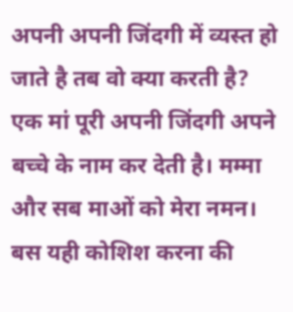अपनी अपनी जिंदगी में व्यस्त हो जाते है तब वो क्या करती है? एक मां पूरी अपनी जिंदगी अपने बच्चे के नाम कर देती है। मम्मा और सब माओं को मेरा नमन। बस यही कोशिश करना की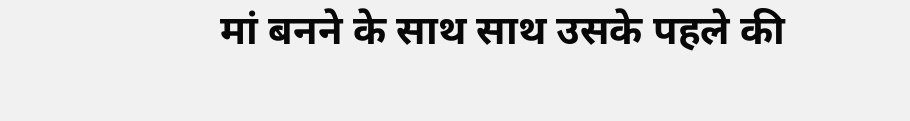मां बनने के साथ साथ उसके पहले की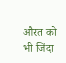औरत को भी जिंदा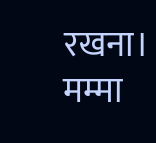रखना। मम्मा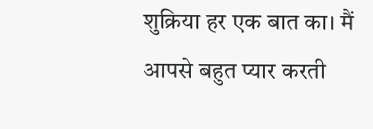शुक्रिया हर एक बात का। मैं आपसे बहुत प्यार करती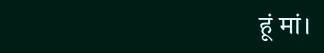हूं मां।